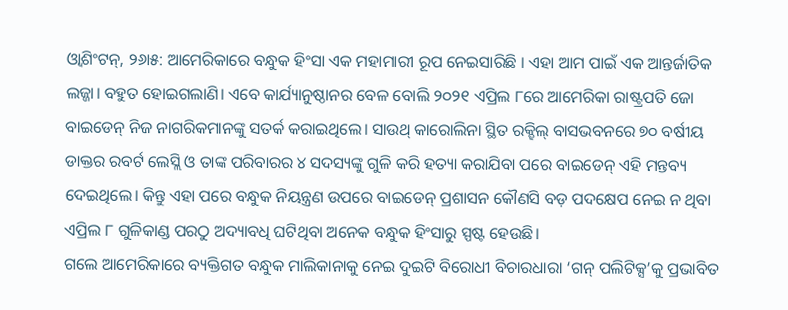ଓ୍ବାଶିଂଟନ୍, ୨୬ା୫: ଆମେରିକାରେ ବନ୍ଧୁକ ହିଂସା ଏକ ମହାମାରୀ ରୂପ ନେଇସାରିଛି । ଏହା ଆମ ପାଇଁ ଏକ ଆନ୍ତର୍ଜାତିକ ଲଜ୍ଜା। ବହୁତ ହୋଇଗଲାଣି। ଏବେ କାର୍ଯ୍ୟାନୁଷ୍ଠାନର ବେଳ ବୋଲି ୨୦୨୧ ଏପ୍ରିଲ ୮ରେ ଆମେରିକା ରାଷ୍ଟ୍ରପତି ଜୋ ବାଇଡେନ୍ ନିଜ ନାଗରିକମାନଙ୍କୁ ସତର୍କ କରାଇଥିଲେ। ସାଉଥ୍ କାରୋଲିନା ସ୍ଥିତ ରକ୍ହିଲ୍ ବାସଭବନରେ ୭୦ ବର୍ଷୀୟ ଡାକ୍ତର ରବର୍ଟ ଲେସ୍ଲି ଓ ତାଙ୍କ ପରିବାରର ୪ ସଦସ୍ୟଙ୍କୁ ଗୁଳି କରି ହତ୍ୟା କରାଯିବା ପରେ ବାଇଡେନ୍ ଏହି ମନ୍ତବ୍ୟ ଦେଇଥିଲେ। କିନ୍ତୁ ଏହା ପରେ ବନ୍ଧୁକ ନିୟନ୍ତ୍ରଣ ଉପରେ ବାଇଡେନ୍ ପ୍ରଶାସନ କୌଣସି ବଡ଼ ପଦକ୍ଷେପ ନେଇ ନ ଥିବା ଏପ୍ରିଲ ୮ ଗୁଳିକାଣ୍ଡ ପରଠୁ ଅଦ୍ୟାବଧି ଘଟିଥିବା ଅନେକ ବନ୍ଧୁକ ହିଂସାରୁ ସ୍ପଷ୍ଟ ହେଉଛି।
ଗଲେ ଆମେରିକାରେ ବ୍ୟକ୍ତିଗତ ବନ୍ଧୁକ ମାଲିକାନାକୁ ନେଇ ଦୁଇଟି ବିରୋଧୀ ବିଚାରଧାରା ‘ଗନ୍ ପଲିଟିକ୍ସ’କୁ ପ୍ରଭାବିତ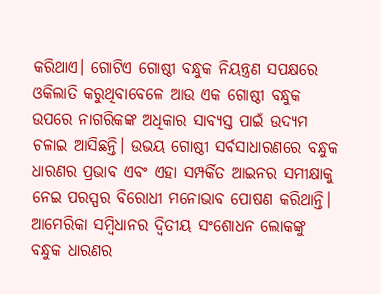କରିଥାଏ। ଗୋଟିଏ ଗୋଷ୍ଠୀ ବନ୍ଧୁକ ନିୟନ୍ତ୍ରଣ ସପକ୍ଷରେ ଓକିଲାତି କରୁଥିବାବେଳେ ଆଉ ଏକ ଗୋଷ୍ଠୀ ବନ୍ଧୁକ ଉପରେ ନାଗରିକଙ୍କ ଅଧିକାର ସାବ୍ୟସ୍ତ ପାଇଁ ଉଦ୍ୟମ ଚଳାଇ ଆସିଛନ୍ତି। ଉଭୟ ଗୋଷ୍ଠୀ ସର୍ବସାଧାରଣରେ ବନ୍ଧୁକ ଧାରଣର ପ୍ରଭାବ ଏବଂ ଏହା ସମ୍ପର୍କିତ ଆଇନର ସମୀକ୍ଷାକୁ ନେଇ ପରସ୍ପର ବିରୋଧୀ ମନୋଭାବ ପୋଷଣ କରିଥାନ୍ତି। ଆମେରିକା ସମ୍ବିଧାନର ଦ୍ୱିତୀୟ ସଂଶୋଧନ ଲୋକଙ୍କୁ ବନ୍ଧୁକ ଧାରଣର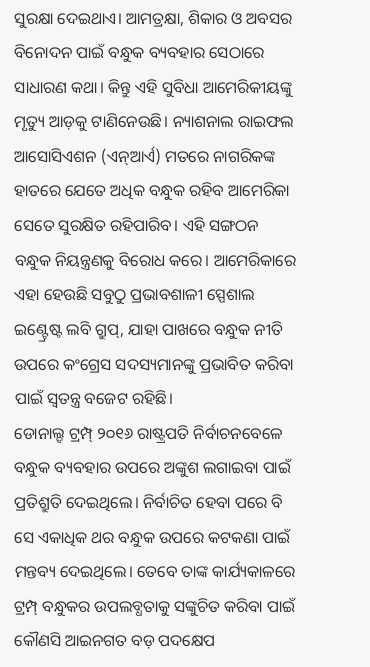ସୁରକ୍ଷା ଦେଇଥାଏ। ଆମତ୍ରକ୍ଷା, ଶିକାର ଓ ଅବସର ବିନୋଦନ ପାଇଁ ବନ୍ଧୁକ ବ୍ୟବହାର ସେଠାରେ ସାଧାରଣ କଥା। କିନ୍ତୁ ଏହି ସୁବିଧା ଆମେରିକୀୟଙ୍କୁ ମୃତ୍ୟୁ ଆଡ଼କୁ ଟାଣିନେଉଛି। ନ୍ୟାଶନାଲ ରାଇଫଲ ଆସୋସିଏଶନ (ଏନ୍ଆର୍ଏ) ମତରେ ନାଗରିକଙ୍କ ହାତରେ ଯେତେ ଅଧିକ ବନ୍ଧୁକ ରହିବ ଆମେରିକା ସେତେ ସୁରକ୍ଷିତ ରହିପାରିବ। ଏହି ସଙ୍ଗଠନ ବନ୍ଧୁକ ନିୟନ୍ତ୍ରଣକୁ ବିରୋଧ କରେ। ଆମେରିକାରେ ଏହା ହେଉଛି ସବୁଠୁ ପ୍ରଭାବଶାଳୀ ସ୍ପେଶାଲ ଇଣ୍ଟ୍ରେଷ୍ଟ ଲବି ଗ୍ରୁପ୍, ଯାହା ପାଖରେ ବନ୍ଧୁକ ନୀତି ଉପରେ କଂଗ୍ରେସ ସଦସ୍ୟମାନଙ୍କୁ ପ୍ରଭାବିତ କରିବା ପାଇଁ ସ୍ବତନ୍ତ୍ର ବଜେଟ ରହିଛି।
ଡୋନାଲ୍ଡ ଟ୍ରମ୍ପ୍ ୨୦୧୬ ରାଷ୍ଟ୍ରପତି ନିର୍ବାଚନବେଳେ ବନ୍ଧୁକ ବ୍ୟବହାର ଉପରେ ଅଙ୍କୁଶ ଲଗାଇବା ପାଇଁ ପ୍ରତିଶ୍ରୁତି ଦେଇଥିଲେ। ନିର୍ବାଚିତ ହେବା ପରେ ବି ସେ ଏକାଧିକ ଥର ବନ୍ଧୁକ ଉପରେ କଟକଣା ପାଇଁ ମନ୍ତବ୍ୟ ଦେଇଥିଲେ। ତେବେ ତାଙ୍କ କାର୍ଯ୍ୟକାଳରେ ଟ୍ରମ୍ପ୍ ବନ୍ଧୁକର ଉପଲବ୍ଧତାକୁ ସଙ୍କୁଚିତ କରିବା ପାଇଁ କୌଣସି ଆଇନଗତ ବଡ଼ ପଦକ୍ଷେପ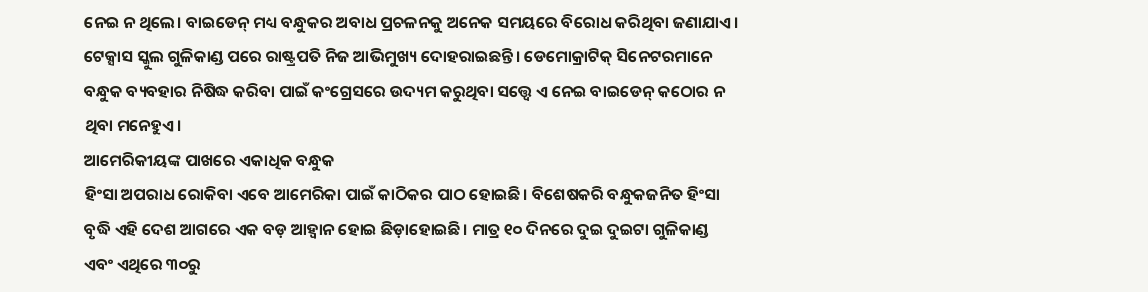ନେଇ ନ ଥିଲେ। ବାଇଡେନ୍ ମଧ୍ୟ ବନ୍ଧୁକର ଅବାଧ ପ୍ରଚଳନକୁ ଅନେକ ସମୟରେ ବିରୋଧ କରିଥିବା ଜଣାଯାଏ। ଟେକ୍ସାସ ସ୍କୁଲ ଗୁଳିକାଣ୍ଡ ପରେ ରାଷ୍ଟ୍ରପତି ନିଜ ଆଭିମୁଖ୍ୟ ଦୋହରାଇଛନ୍ତି। ଡେମୋକ୍ରାଟିକ୍ ସିନେଟରମାନେ ବନ୍ଧୁକ ବ୍ୟବହାର ନିଷିଦ୍ଧ କରିବା ପାଇଁ କଂଗ୍ରେସରେ ଉଦ୍ୟମ କରୁଥିବା ସତ୍ତ୍ୱେ ଏ ନେଇ ବାଇଡେନ୍ କଠୋର ନ ଥିବା ମନେହୁଏ।
ଆମେରିକୀୟଙ୍କ ପାଖରେ ଏକାଧିକ ବନ୍ଧୁକ
ହିଂସା ଅପରାଧ ରୋକିବା ଏବେ ଆମେରିକା ପାଇଁ କାଠିକର ପାଠ ହୋଇଛି। ବିଶେଷକରି ବନ୍ଧୁକଜନିତ ହିଂସା ବୃଦ୍ଧି ଏହି ଦେଶ ଆଗରେ ଏକ ବଡ଼ ଆହ୍ବାନ ହୋଇ ଛିଡ଼ାହୋଇଛି। ମାତ୍ର ୧୦ ଦିନରେ ଦୁଇ ଦୁଇଟା ଗୁଳିକାଣ୍ଡ ଏବଂ ଏଥିରେ ୩୦ରୁ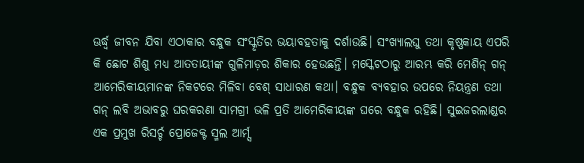ଊର୍ଦ୍ଧ୍ୱ ଜୀବନ ଯିବା ଏଠାକାର ବନ୍ଧୁକ ସଂସ୍କୃତିର ଭୟାବହତାକୁ ଦର୍ଶାଉଛି। ସଂଖ୍ୟାଲଘୁ ତଥା କୃଷ୍ଣକାୟ ଏପରି କି ଛୋଟ ଶିଶୁ ମଧ୍ୟ ଆତତାୟୀଙ୍କ ଗୁଳିମାଡ଼ର ଶିକାର ହେଉଛନ୍ତି। ମସ୍କେଟଠାରୁ ଆରମ୍ଭ କରି ମେଶିନ୍ ଗନ୍ ଆମେରିକୀୟମାନଙ୍କ ନିକଟରେ ମିଳିବା ବେଶ୍ ସାଧାରଣ କଥା। ବନ୍ଧୁକ ବ୍ୟବହାର ଉପରେ ନିୟନ୍ତ୍ରଣ ତଥା ଗନ୍ ଲବି ଅଭାବରୁ ଘରକରଣା ସାମଗ୍ରୀ ଭଳି ପ୍ରତି ଆମେରିକୀୟଙ୍କ ଘରେ ବନ୍ଧୁକ ରହିଛି। ସୁଇଜରଲାଣ୍ଡର ଏକ ପ୍ରମୁଖ ରିସର୍ଚ୍ଚ ପ୍ରୋଜେକ୍ଟ ସ୍ମଲ ଆର୍ମ୍ସ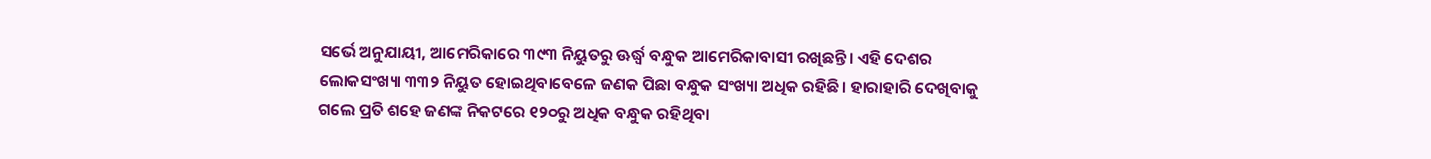ସର୍ଭେ ଅନୁଯାୟୀ, ଆମେରିକାରେ ୩୯୩ ନିୟୁତରୁ ଊର୍ଦ୍ଧ୍ୱ ବନ୍ଧୁକ ଆମେରିକାବାସୀ ରଖିଛନ୍ତି। ଏହି ଦେଶର ଲୋକସଂଖ୍ୟା ୩୩୨ ନିୟୁତ ହୋଇଥିବାବେଳେ ଜଣକ ପିଛା ବନ୍ଧୁକ ସଂଖ୍ୟା ଅଧିକ ରହିଛି। ହାରାହାରି ଦେଖିବାକୁ ଗଲେ ପ୍ରତି ଶହେ ଜଣଙ୍କ ନିକଟରେ ୧୨୦ରୁ ଅଧିକ ବନ୍ଧୁକ ରହିଥିବା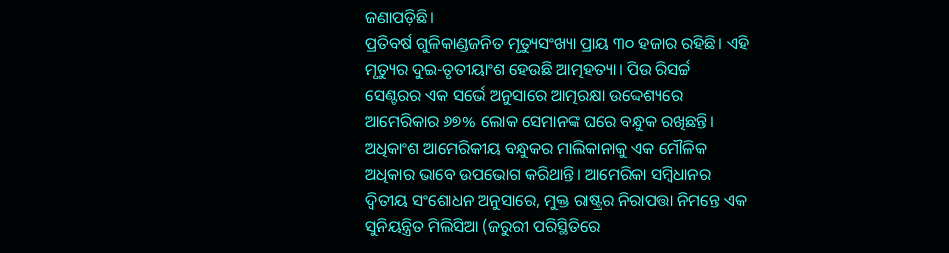ଜଣାପଡ଼ିଛି।
ପ୍ରତିବର୍ଷ ଗୁଳିକାଣ୍ଡଜନିତ ମୃତ୍ୟୁସଂଖ୍ୟା ପ୍ରାୟ ୩୦ ହଜାର ରହିଛି। ଏହି ମୃତ୍ୟୁର ଦୁଇ-ତୃତୀୟାଂଶ ହେଉଛି ଆତ୍ମହତ୍ୟା। ପିଉ ରିସର୍ଚ୍ଚ ସେଣ୍ଟରର ଏକ ସର୍ଭେ ଅନୁସାରେ ଆତ୍ମରକ୍ଷା ଉଦ୍ଦେଶ୍ୟରେ ଆମେରିକାର ୬୭% ଲୋକ ସେମାନଙ୍କ ଘରେ ବନ୍ଧୁକ ରଖିଛନ୍ତି। ଅଧିକାଂଶ ଆମେରିକୀୟ ବନ୍ଧୁକର ମାଲିକାନାକୁ ଏକ ମୌଳିକ ଅଧିକାର ଭାବେ ଉପଭୋଗ କରିଥାନ୍ତି। ଆମେରିକା ସମ୍ବିଧାନର ଦ୍ୱିତୀୟ ସଂଶୋଧନ ଅନୁସାରେ, ମୁକ୍ତ ରାଷ୍ଟ୍ରର ନିରାପତ୍ତା ନିମନ୍ତେ ଏକ ସୁନିୟନ୍ତ୍ରିତ ମିଲିସିଆ (ଜରୁରୀ ପରିସ୍ଥିତିରେ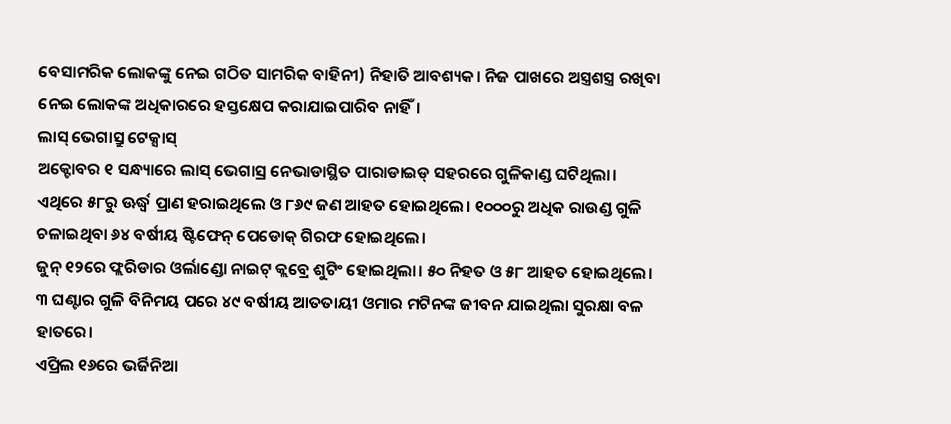ବେସାମରିକ ଲୋକଙ୍କୁ ନେଇ ଗଠିତ ସାମରିକ ବାହିନୀ) ନିହାତି ଆବଶ୍ୟକ। ନିଜ ପାଖରେ ଅସ୍ତ୍ରଶସ୍ତ୍ର ରଖିବା ନେଇ ଲୋକଙ୍କ ଅଧିକାରରେ ହସ୍ତକ୍ଷେପ କରାଯାଇପାରିବ ନାହିଁ।
ଲାସ୍ ଭେଗାସ୍ରୁ ଟେକ୍ସାସ୍
ଅକ୍ଟୋବର ୧ ସନ୍ଧ୍ୟାରେ ଲାସ୍ ଭେଗାସ୍ର ନେଭାଡାସ୍ଥିତ ପାରାଡାଇଡ୍ ସହରରେ ଗୁଳିକାଣ୍ଡ ଘଟିଥିଲା। ଏଥିରେ ୫୮ରୁ ଊର୍ଦ୍ଧ୍ୱ ପ୍ରାଣ ହରାଇଥିଲେ ଓ ୮୬୯ ଜଣ ଆହତ ହୋଇଥିଲେ। ୧୦୦୦ରୁ ଅଧିକ ରାଉଣ୍ଡ ଗୁଳି ଚଳାଇଥିବା ୬୪ ବର୍ଷୀୟ ଷ୍ଟିଫେନ୍ ପେଡୋକ୍ ଗିରଫ ହୋଇଥିଲେ।
ଜୁନ୍ ୧୨ରେ ଫ୍ଲରିଡାର ଓର୍ଲାଣ୍ଡୋ ନାଇଟ୍ କ୍ଲବ୍ରେ ଶୁଟିଂ ହୋଇଥିଲା। ୫୦ ନିହତ ଓ ୫୮ ଆହତ ହୋଇଥିଲେ। ୩ ଘଣ୍ଟାର ଗୁଳି ବିନିମୟ ପରେ ୪୯ ବର୍ଷୀୟ ଆତତାୟୀ ଓମାର ମଟିନଙ୍କ ଜୀବନ ଯାଇଥିଲା ସୁରକ୍ଷା ବଳ ହାତରେ।
ଏପ୍ରିଲ ୧୬ରେ ଭର୍ଜିନିଆ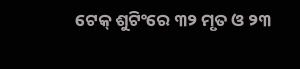ଟେକ୍ ଶୁଟିଂରେ ୩୨ ମୃତ ଓ ୨୩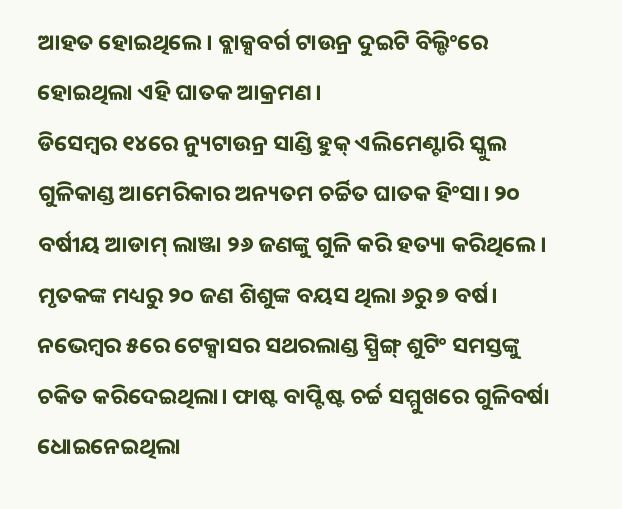ଆହତ ହୋଇଥିଲେ। ବ୍ଲାକ୍ସବର୍ଗ ଟାଉନ୍ର ଦୁଇଟି ବିଲ୍ଡିଂରେ ହୋଇଥିଲା ଏହି ଘାତକ ଆକ୍ରମଣ।
ଡିସେମ୍ବର ୧୪ରେ ନ୍ୟୁଟାଉନ୍ର ସାଣ୍ଡି ହୁକ୍ ଏଲିମେଣ୍ଟାରି ସ୍କୁଲ ଗୁଳିକାଣ୍ଡ ଆମେରିକାର ଅନ୍ୟତମ ଚର୍ଚ୍ଚିତ ଘାତକ ହିଂସା। ୨୦ ବର୍ଷୀୟ ଆଡାମ୍ ଲାଞ୍ଜା ୨୬ ଜଣଙ୍କୁ ଗୁଳି କରି ହତ୍ୟା କରିଥିଲେ। ମୃତକଙ୍କ ମଧ୍ୟରୁ ୨୦ ଜଣ ଶିଶୁଙ୍କ ବୟସ ଥିଲା ୬ରୁ ୭ ବର୍ଷ।
ନଭେମ୍ବର ୫ରେ ଟେକ୍ସାସର ସଥରଲାଣ୍ଡ ସ୍ପ୍ରିଙ୍ଗ୍ ଶୁଟିଂ ସମସ୍ତଙ୍କୁ ଚକିତ କରିଦେଇଥିଲା। ଫାଷ୍ଟ ବାପ୍ଟିଷ୍ଟ ଚର୍ଚ୍ଚ ସମ୍ମୁଖରେ ଗୁଳିବର୍ଷା ଧୋଇନେଇଥିଲା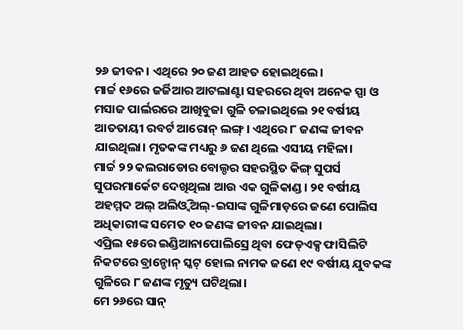୨୬ ଜୀବନ। ଏଥିରେ ୨୦ ଜଣ ଆହତ ହୋଇଥିଲେ।
ମାର୍ଚ୍ଚ ୧୬ରେ ଜର୍ଜିଆର ଆଟଲାଣ୍ଟା ସହରରେ ଥିବା ଅନେକ ସ୍ପା ଓ ମସାଜ ପାର୍ଲରରେ ଆଖିବୁଜା ଗୁଳି ଚଳାଇଥିଲେ ୨୧ ବର୍ଷୀୟ ଆତତାୟୀ ରବର୍ଟ ଆରୋନ୍ ଲଙ୍ଗ୍। ଏଥିରେ ୮ ଜଣଙ୍କ ଜୀବନ ଯାଇଥିଲା। ମୃତକଙ୍କ ମଧ୍ୟରୁ ୬ ଜଣ ଥିଲେ ଏସୀୟ ମହିଳା।
ମାର୍ଚ୍ଚ ୨୨ କଲରାଡୋର ବୋଲ୍ଡର ସହରସ୍ଥିତ କିଙ୍ଗ୍ ସୁପର୍ସ ସୁପରମାର୍କେଟ ଦେଖିଥିଲା ଆଉ ଏକ ଗୁଳିକାଣ୍ଡ। ୨୧ ବର୍ଷୀୟ ଅହମ୍ମଦ ଅଲ୍ ଅଲିଓ୍ବି ଅଲ୍-ଇସାଙ୍କ ଗୁଳିମାଡ଼ରେ ଜଣେ ପୋଲିସ ଅଧିକାରୀଙ୍କ ସମେତ ୧୦ ଜଣଙ୍କ ଜୀବନ ଯାଇଥିଲା।
ଏପ୍ରିଲ ୧୫ରେ ଇଣ୍ଡିଆନାପୋଲିସ୍ରେ ଥିବା ଫେଡ୍ଏକ୍ସ ଫାସିଲିଟି ନିକଟରେ ବ୍ରାନ୍ଡୋନ୍ ସ୍କଟ୍ ହୋଲ ନାମକ ଜଣେ ୧୯ ବର୍ଷୀୟ ଯୁବକଙ୍କ ଗୁଳିରେ ୮ ଜଣଙ୍କ ମୃତ୍ୟୁ ଘଟିଥିଲା।
ମେ ୨୬ରେ ସାନ୍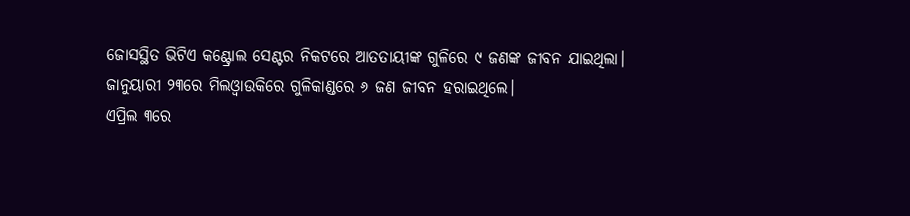ଜୋସସ୍ଥିତ ଭିଟିଏ କଣ୍ଟ୍ରୋଲ ସେଣ୍ଟର ନିକଟରେ ଆତତାୟୀଙ୍କ ଗୁଳିରେ ୯ ଜଣଙ୍କ ଜୀବନ ଯାଇଥିଲା।
ଜାନୁୟାରୀ ୨୩ରେ ମିଲଓ୍ବାଉକିରେ ଗୁଳିକାଣ୍ଡରେ ୬ ଜଣ ଜୀବନ ହରାଇଥିଲେ।
ଏପ୍ରିଲ ୩ରେ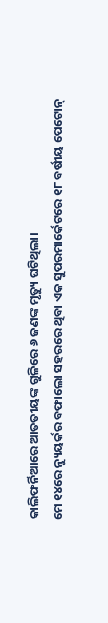କାଲିଫର୍ନିଆରେ ଆତତୀୟଙ୍କ ଗୁଳିରେ ୬ ଜଣଙ୍କ ମୃତ୍ୟୁ ଘଟିଥିଲା।
ମେ ୧୪ରେ ନ୍ୟୁୟର୍କର ବଫାଲୋ ସହରରେ ଥିବା ଏକ ସୁପରମାର୍କେଟରେ ୧୮ ବର୍ଷୀୟ ପେଟୋନ୍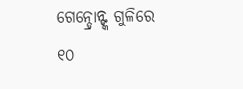ଗେନ୍ଡ୍ରୋନ୍ଙ୍କ ଗୁଳିରେ ୧୦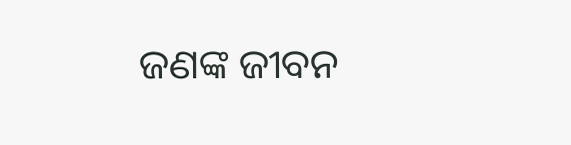ଜଣଙ୍କ ଜୀବନ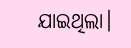ଯାଇଥିଲା।